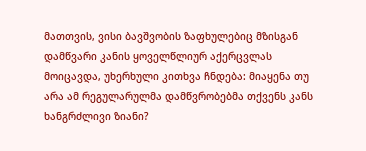მათთვის, ვისი ბავშვობის ზაფხულებიც მზისგან დამწვარი კანის ყოველწლიურ აქერცვლას მოიცავდა, უხერხული კითხვა ჩნდება: მიაყენა თუ არა ამ რეგულარულმა დამწვრობებმა თქვენს კანს ხანგრძლივი ზიანი?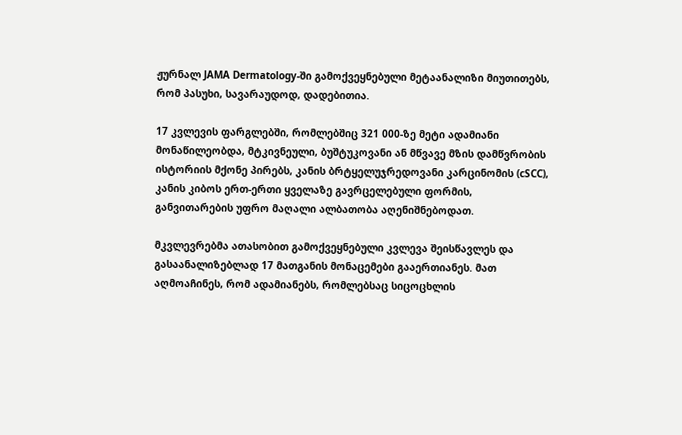ჟურნალ JAMA Dermatology-ში გამოქვეყნებული მეტაანალიზი მიუთითებს, რომ პასუხი, სავარაუდოდ, დადებითია.

17 კვლევის ფარგლებში, რომლებშიც 321 000-ზე მეტი ადამიანი მონაწილეობდა, მტკივნეული, ბუშტუკოვანი ან მწვავე მზის დამწვრობის ისტორიის მქონე პირებს, კანის ბრტყელუჯრედოვანი კარცინომის (cSCC), კანის კიბოს ერთ-ერთი ყველაზე გავრცელებული ფორმის, განვითარების უფრო მაღალი ალბათობა აღენიშნებოდათ.

მკვლევრებმა ათასობით გამოქვეყნებული კვლევა შეისწავლეს და გასაანალიზებლად 17 მათგანის მონაცემები გააერთიანეს. მათ აღმოაჩინეს, რომ ადამიანებს, რომლებსაც სიცოცხლის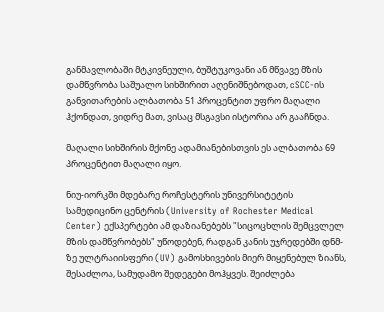განმავლობაში მტკივნეული, ბუშტუკოვანი ან მწვავე მზის დამწვრობა საშუალო სიხშირით აღენიშნებოდათ, cSCC-ის განვითარების ალბათობა 51 პროცენტით უფრო მაღალი ჰქონდათ, ვიდრე მათ, ვისაც მსგავსი ისტორია არ გააჩნდა.

მაღალი სიხშირის მქონე ადამიანებისთვის ეს ალბათობა 69 პროცენტით მაღალი იყო.

ნიუ-იორკში მდებარე როჩესტერის უნივერსიტეტის სამედიცინო ცენტრის (University of Rochester Medical Center) ექსპერტები ამ დაზიანებებს "სიცოცხლის შემცვლელ მზის დამწვრობებს" უწოდებენ, რადგან კანის უჯრედებში დნმ-ზე ულტრაიისფერი (UV) გამოსხივების მიერ მიყენებულ ზიანს, შესაძლოა, სამუდამო შედეგები მოჰყვეს. შეიძლება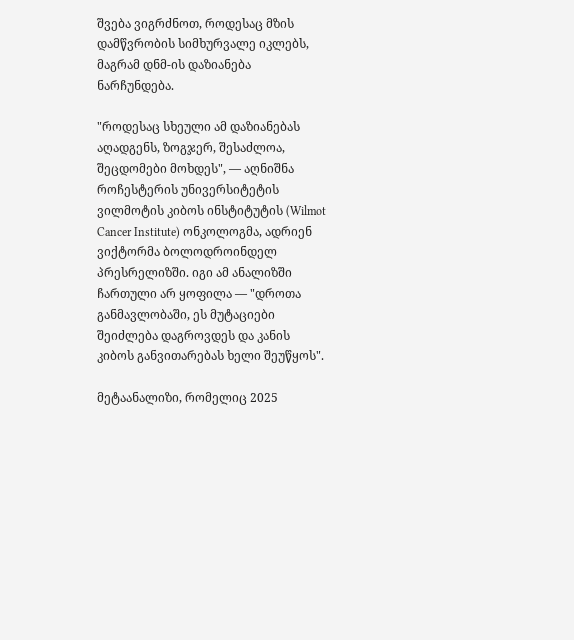შვება ვიგრძნოთ, როდესაც მზის დამწვრობის სიმხურვალე იკლებს, მაგრამ დნმ-ის დაზიანება ნარჩუნდება.

"როდესაც სხეული ამ დაზიანებას აღადგენს, ზოგჯერ, შესაძლოა, შეცდომები მოხდეს", — აღნიშნა როჩესტერის უნივერსიტეტის ვილმოტის კიბოს ინსტიტუტის (Wilmot Cancer Institute) ონკოლოგმა, ადრიენ ვიქტორმა ბოლოდროინდელ პრესრელიზში. იგი ამ ანალიზში ჩართული არ ყოფილა — "დროთა განმავლობაში, ეს მუტაციები შეიძლება დაგროვდეს და კანის კიბოს განვითარებას ხელი შეუწყოს".

მეტაანალიზი, რომელიც 2025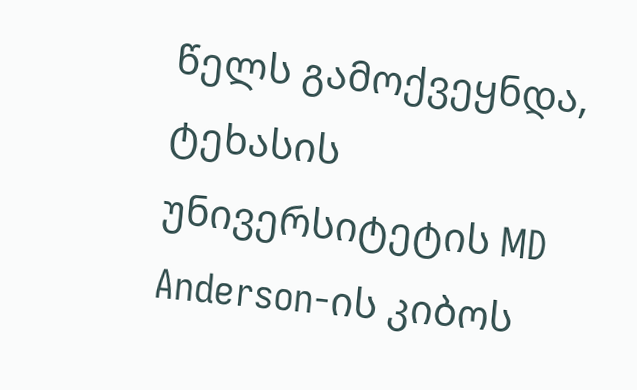წელს გამოქვეყნდა, ტეხასის უნივერსიტეტის MD Anderson-ის კიბოს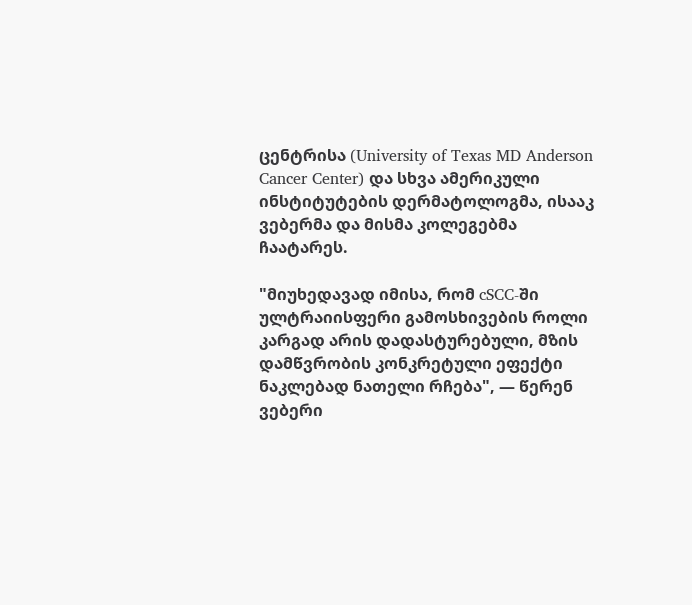ცენტრისა (University of Texas MD Anderson Cancer Center) და სხვა ამერიკული ინსტიტუტების დერმატოლოგმა, ისააკ ვებერმა და მისმა კოლეგებმა ჩაატარეს.

"მიუხედავად იმისა, რომ cSCC-ში ულტრაიისფერი გამოსხივების როლი კარგად არის დადასტურებული, მზის დამწვრობის კონკრეტული ეფექტი ნაკლებად ნათელი რჩება", — წერენ ვებერი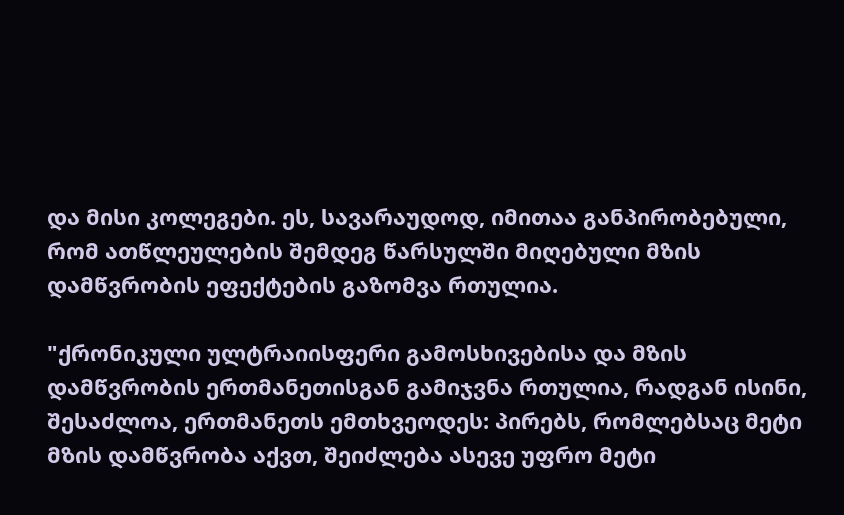და მისი კოლეგები. ეს, სავარაუდოდ, იმითაა განპირობებული, რომ ათწლეულების შემდეგ წარსულში მიღებული მზის დამწვრობის ეფექტების გაზომვა რთულია.

"ქრონიკული ულტრაიისფერი გამოსხივებისა და მზის დამწვრობის ერთმანეთისგან გამიჯვნა რთულია, რადგან ისინი, შესაძლოა, ერთმანეთს ემთხვეოდეს: პირებს, რომლებსაც მეტი მზის დამწვრობა აქვთ, შეიძლება ასევე უფრო მეტი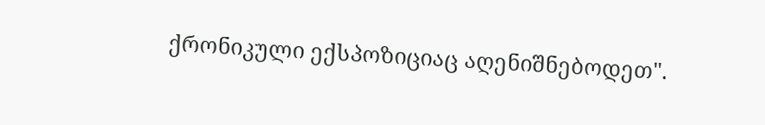ქრონიკული ექსპოზიციაც აღენიშნებოდეთ".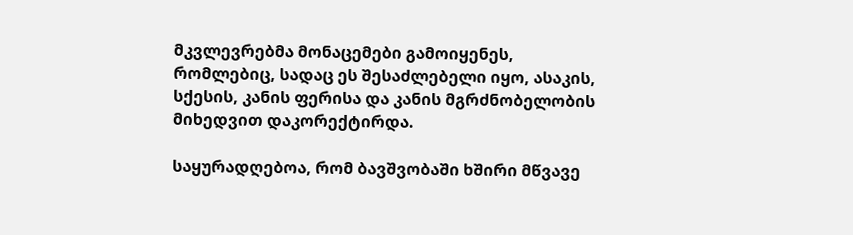მკვლევრებმა მონაცემები გამოიყენეს, რომლებიც, სადაც ეს შესაძლებელი იყო, ასაკის, სქესის, კანის ფერისა და კანის მგრძნობელობის მიხედვით დაკორექტირდა.

საყურადღებოა, რომ ბავშვობაში ხშირი მწვავე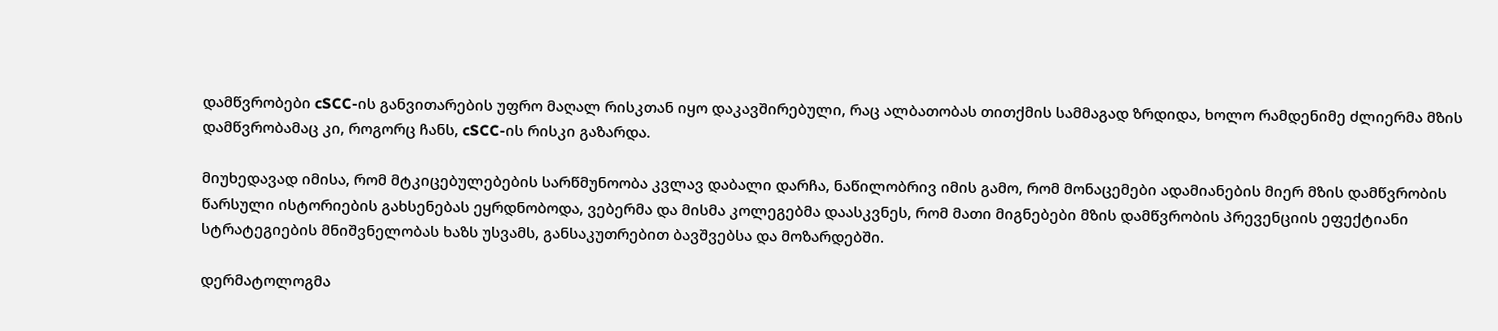დამწვრობები cSCC-ის განვითარების უფრო მაღალ რისკთან იყო დაკავშირებული, რაც ალბათობას თითქმის სამმაგად ზრდიდა, ხოლო რამდენიმე ძლიერმა მზის დამწვრობამაც კი, როგორც ჩანს, cSCC-ის რისკი გაზარდა.

მიუხედავად იმისა, რომ მტკიცებულებების სარწმუნოობა კვლავ დაბალი დარჩა, ნაწილობრივ იმის გამო, რომ მონაცემები ადამიანების მიერ მზის დამწვრობის წარსული ისტორიების გახსენებას ეყრდნობოდა, ვებერმა და მისმა კოლეგებმა დაასკვნეს, რომ მათი მიგნებები მზის დამწვრობის პრევენციის ეფექტიანი სტრატეგიების მნიშვნელობას ხაზს უსვამს, განსაკუთრებით ბავშვებსა და მოზარდებში.

დერმატოლოგმა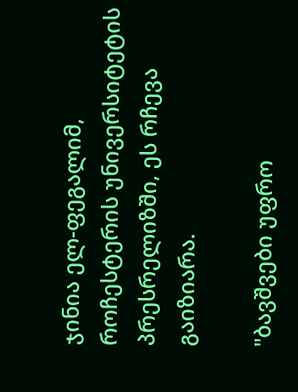ჯინია ელ-ფეგალიმ, როჩესტერის უნივერსიტეტის პრესრელიზში, ეს რჩევა გაიზიარა.

"ბავშვები უფრო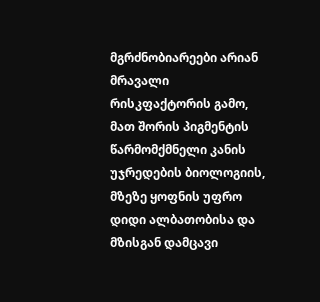მგრძნობიარეები არიან მრავალი რისკფაქტორის გამო, მათ შორის პიგმენტის წარმომქმნელი კანის უჯრედების ბიოლოგიის, მზეზე ყოფნის უფრო დიდი ალბათობისა და მზისგან დამცავი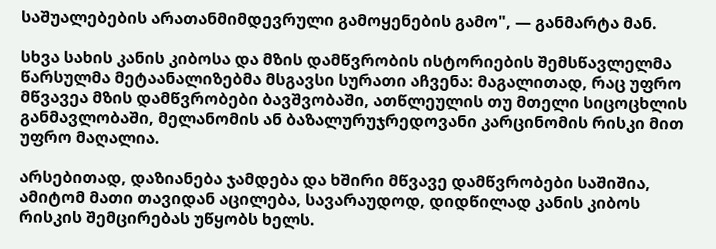საშუალებების არათანმიმდევრული გამოყენების გამო", — განმარტა მან.

სხვა სახის კანის კიბოსა და მზის დამწვრობის ისტორიების შემსწავლელმა წარსულმა მეტაანალიზებმა მსგავსი სურათი აჩვენა: მაგალითად, რაც უფრო მწვავეა მზის დამწვრობები ბავშვობაში, ათწლეულის თუ მთელი სიცოცხლის განმავლობაში, მელანომის ან ბაზალურუჯრედოვანი კარცინომის რისკი მით უფრო მაღალია.

არსებითად, დაზიანება ჯამდება და ხშირი მწვავე დამწვრობები საშიშია, ამიტომ მათი თავიდან აცილება, სავარაუდოდ, დიდწილად კანის კიბოს რისკის შემცირებას უწყობს ხელს.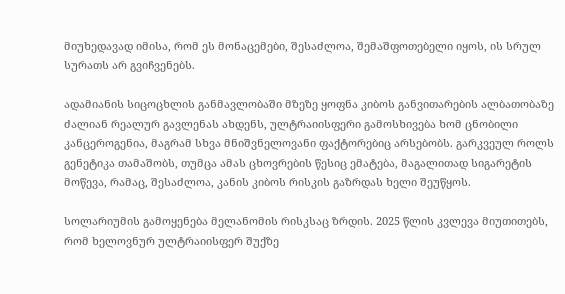მიუხედავად იმისა, რომ ეს მონაცემები, შესაძლოა, შემაშფოთებელი იყოს, ის სრულ სურათს არ გვიჩვენებს.

ადამიანის სიცოცხლის განმავლობაში მზეზე ყოფნა კიბოს განვითარების ალბათობაზე ძალიან რეალურ გავლენას ახდენს, ულტრაიისფერი გამოსხივება ხომ ცნობილი კანცეროგენია, მაგრამ სხვა მნიშვნელოვანი ფაქტორებიც არსებობს. გარკვეულ როლს გენეტიკა თამაშობს, თუმცა ამას ცხოვრების წესიც ემატება, მაგალითად სიგარეტის მოწევა, რამაც, შესაძლოა, კანის კიბოს რისკის გაზრდას ხელი შეუწყოს.

სოლარიუმის გამოყენება მელანომის რისკსაც ზრდის. 2025 წლის კვლევა მიუთითებს, რომ ხელოვნურ ულტრაიისფერ შუქზე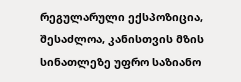რეგულარული ექსპოზიცია, შესაძლოა, კანისთვის მზის სინათლეზე უფრო საზიანო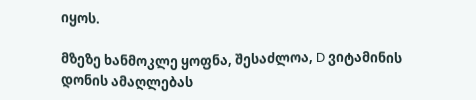იყოს.

მზეზე ხანმოკლე ყოფნა, შესაძლოა, D ვიტამინის დონის ამაღლებას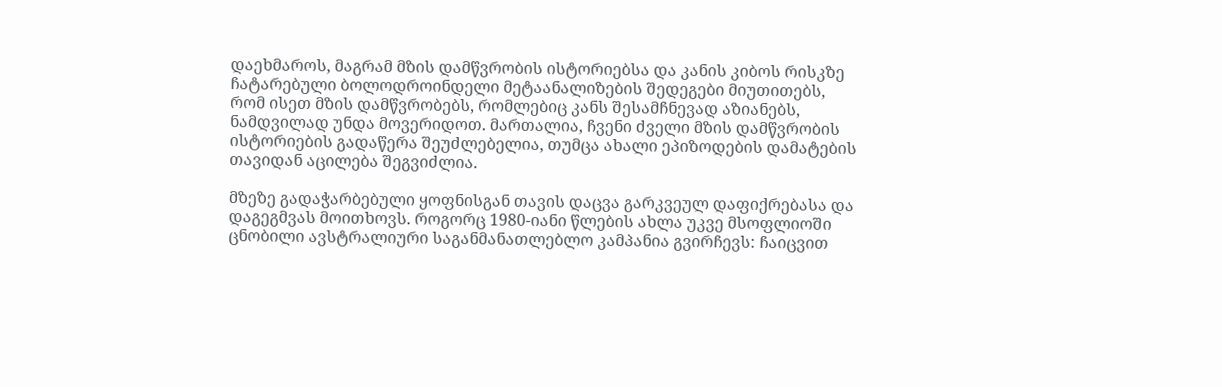დაეხმაროს, მაგრამ მზის დამწვრობის ისტორიებსა და კანის კიბოს რისკზე ჩატარებული ბოლოდროინდელი მეტაანალიზების შედეგები მიუთითებს, რომ ისეთ მზის დამწვრობებს, რომლებიც კანს შესამჩნევად აზიანებს, ნამდვილად უნდა მოვერიდოთ. მართალია, ჩვენი ძველი მზის დამწვრობის ისტორიების გადაწერა შეუძლებელია, თუმცა ახალი ეპიზოდების დამატების თავიდან აცილება შეგვიძლია.

მზეზე გადაჭარბებული ყოფნისგან თავის დაცვა გარკვეულ დაფიქრებასა და დაგეგმვას მოითხოვს. როგორც 1980-იანი წლების ახლა უკვე მსოფლიოში ცნობილი ავსტრალიური საგანმანათლებლო კამპანია გვირჩევს: ჩაიცვით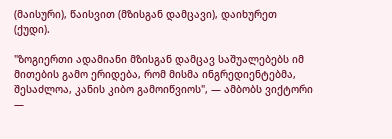(მაისური), წაისვით (მზისგან დამცავი), დაიხურეთ (ქუდი).

"ზოგიერთი ადამიანი მზისგან დამცავ საშუალებებს იმ მითების გამო ერიდება, რომ მისმა ინგრედიენტებმა, შესაძლოა, კანის კიბო გამოიწვიოს", — ამბობს ვიქტორი —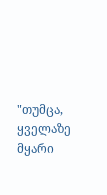"თუმცა, ყველაზე მყარი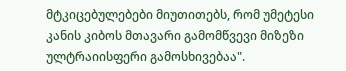მტკიცებულებები მიუთითებს, რომ უმეტესი კანის კიბოს მთავარი გამომწვევი მიზეზი ულტრაიისფერი გამოსხივებაა".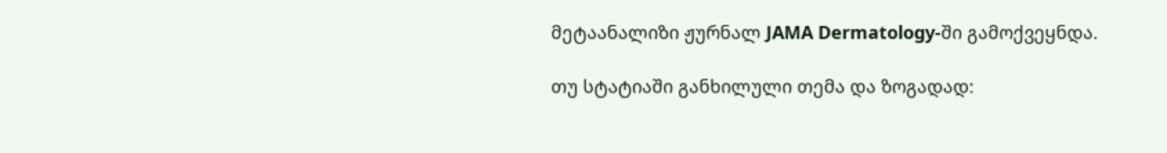მეტაანალიზი ჟურნალ JAMA Dermatology-ში გამოქვეყნდა.

თუ სტატიაში განხილული თემა და ზოგადად: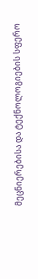მეცნიერებისა და ტექნოლოგიების სფერო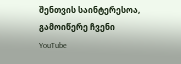შენთვის საინტერესოა, გამოიწერე ჩვენი YouTube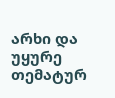არხი და უყურე თემატურ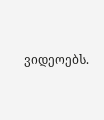ვიდეოებს.